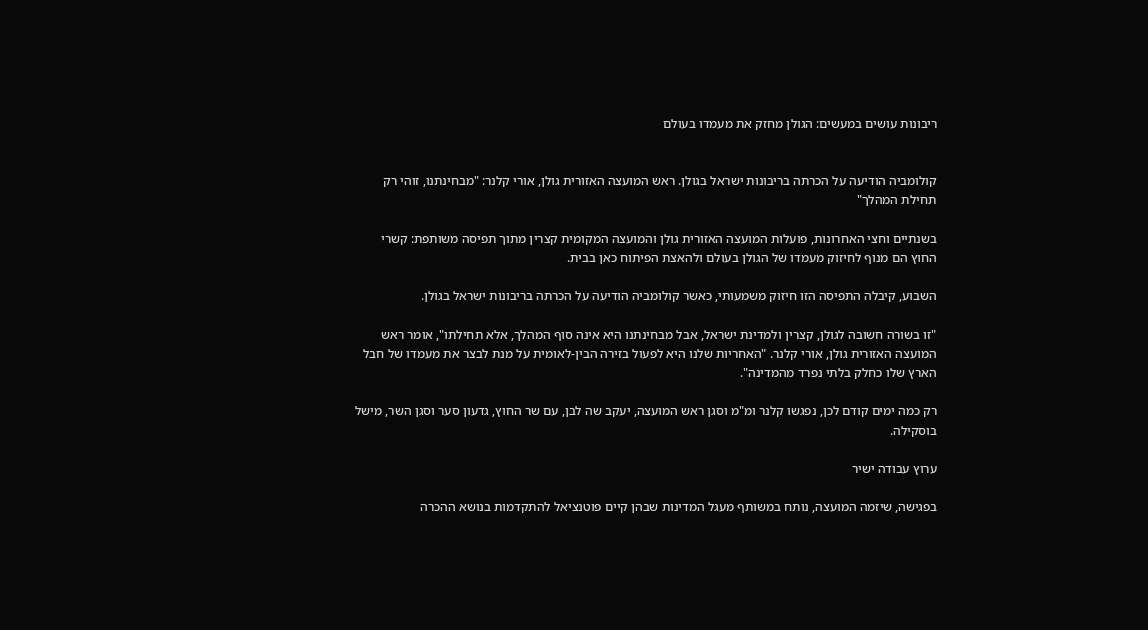ריבונות עושים במעשים: הגולן מחזק את מעמדו בעולם


קולומביה הודיעה על הכרתה בריבונות ישראל בגולן. ראש המועצה האזורית גולן, אורי קלנר: "מבחינתנו, זוהי רק תחילת המהלך"

בשנתיים וחצי האחרונות, פועלות המועצה האזורית גולן והמועצה המקומית קצרין מתוך תפיסה משותפת: קשרי החוץ הם מנוף לחיזוק מעמדו של הגולן בעולם ולהאצת הפיתוח כאן בבית.

השבוע, קיבלה התפיסה הזו חיזוק משמעותי, כאשר קולומביה הודיעה על הכרתה בריבונות ישראל בגולן.

"זו בשורה חשובה לגולן, קצרין ולמדינת ישראל, אבל מבחינתנו היא אינה סוף המהלך, אלא תחילתו", אומר ראש המועצה האזורית גולן, אורי קלנר. "האחריות שלנו היא לפעול בזירה הבין-לאומית על מנת לבצר את מעמדו של חבל הארץ שלו כחלק בלתי נפרד מהמדינה".

רק כמה ימים קודם לכן, נפגשו קלנר ומ"מ וסגן ראש המועצה, יעקב שה לבן, עם שר החוץ, גדעון סער וסגן השר, מישל בוסקילה.

ערוץ עבודה ישיר

בפגישה, שיזמה המועצה, נותח במשותף מעגל המדינות שבהן קיים פוטנציאל להתקדמות בנושא ההכרה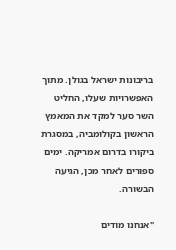בריבונות ישראל בגולן. מתוך האפשרויות שעלו, החליט השר סער למקד את המאמץ הראשון בקולומביה, במסגרת ביקורו בדרום אמריקה. ימים ספורים לאחר מכן, הגיעה הבשורה.

"אנחנו מודים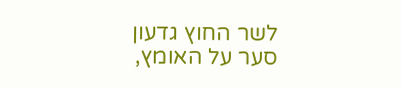לשר החוץ גדעון סער על האומץ,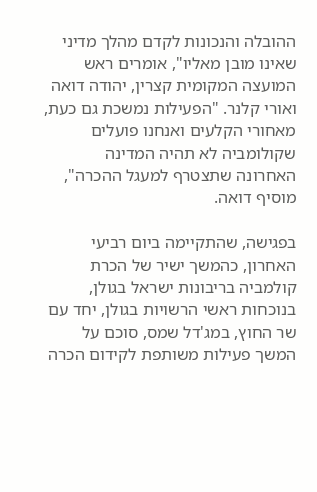ההובלה והנכונות לקדם מהלך מדיני שאינו מובן מאליו", אומרים ראש המועצה המקומית קצרין, יהודה דואה ואורי קלנר. "הפעילות נמשכת גם כעת, מאחורי הקלעים ואנחנו פועלים שקולומביה לא תהיה המדינה האחרונה שתצטרף למעגל ההכרה", מוסיף דואה.

בפגישה, שהתקיימה ביום רביעי האחרון, כהמשך ישיר של הכרת קולמביה בריבונות ישראל בגולן, בנוכחות ראשי הרשויות בגולן, יחד עם שר החוץ, במג'דל שמס, סוכם על המשך פעילות משותפת לקידום הכרה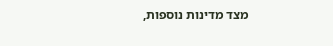מצד מדינות נוספות,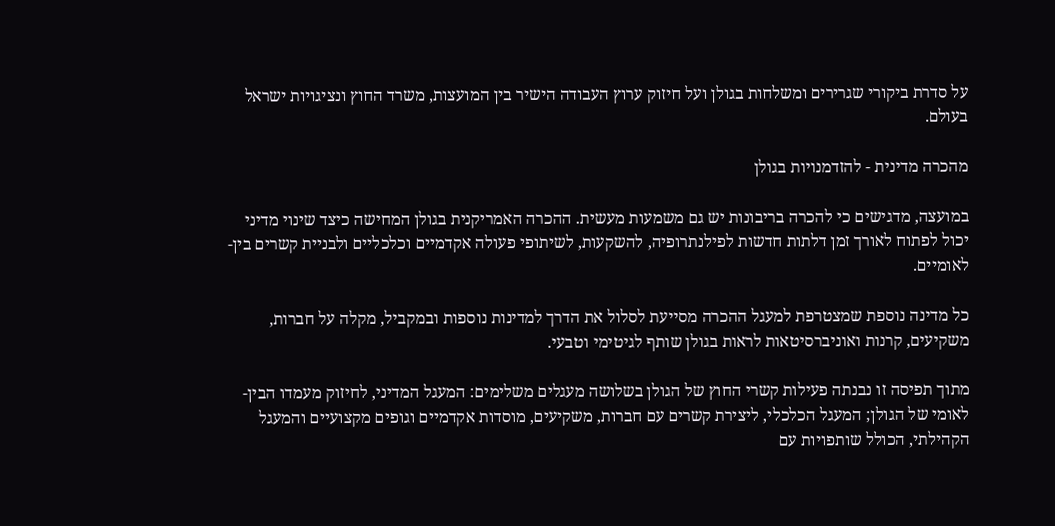על סדרת ביקורי שגרירים ומשלחות בגולן ועל חיזוק ערוץ העבודה הישיר בין המועצות, משרד החוץ ונציגויות ישראל בעולם.

מהכרה מדינית - להזדמנויות בגולן

במועצה, מדגישים כי להכרה בריבונות יש גם משמעות מעשית. ההכרה האמריקנית בגולן המחישה כיצד שינוי מדיני יכול לפתוח לאורך זמן דלתות חדשות לפילנתרופיה, להשקעות, לשיתופי פעולה אקדמיים וכלכליים ולבניית קשרים בין-לאומיים.

כל מדינה נוספת שמצטרפת למעגל ההכרה מסייעת לסלול את הדרך למדינות נוספות ובמקביל, מקלה על חברות, משקיעים, קרנות ואוניברסיטאות לראות בגולן שותף לגיטימי וטבעי.

מתוך תפיסה זו נבנתה פעילות קשרי החוץ של הגולן בשלושה מעגלים משלימים: המעגל המדיני, לחיזוק מעמדו הבין-לאומי של הגולן; המעגל הכלכלי, ליצירת קשרים עם חברות, משקיעים, מוסדות אקדמיים וגופים מקצועיים והמעגל הקהילתי, הכולל שותפויות עם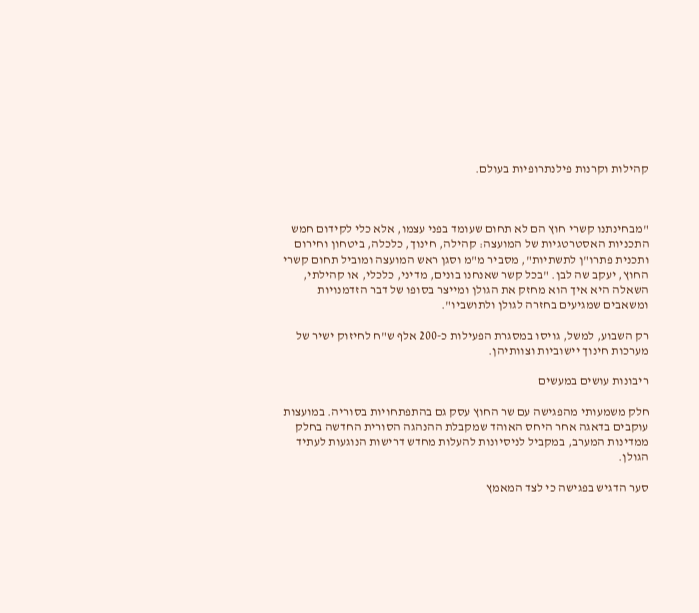קהילות וקרנות פילנתרופיות בעולם.



"מבחינתנו קשרי חוץ הם לא תחום שעומד בפני עצמו, אלא כלי לקידום חמש התכניות האסטרטגיות של המועצה: קהילה, חינוך, כלכלה, ביטחון וחירום ותכנית פתרו"ן לתשתיות", מסביר מ"מ וסגן ראש המועצה ומוביל תחום קשרי החוץ, יעקב שה לבן. "בכל קשר שאנחנו בונים, מדיני, כלכלי, או קהילתי, השאלה היא איך הוא מחזק את הגולן ומייצר בסופו של דבר הזדמנויות ומשאבים שמגיעים בחזרה לגולן ולתושביו".

רק השבוע, למשל, גויסו במסגרת הפעילות כ-200 אלף ש"ח לחיזוק ישיר של מערכות חינוך יישוביות וצוותיהן.

ריבונות עושים במעשים

חלק משמעותי מהפגישה עם שר החוץ עסק גם בהתפתחויות בסוריה. במועצות עוקבים בדאגה אחר היחס האוהד שמקבלת ההנהגה הסורית החדשה בחלק ממדינות המערב, במקביל לניסיונות להעלות מחדש דרישות הנוגעות לעתיד הגולן.

סער הדגיש בפגישה כי לצד המאמץ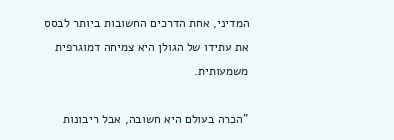המדיני, אחת הדרכים החשובות ביותר לבסס את עתידו של הגולן היא צמיחה דמוגרפית משמעותית.

"הכרה בעולם היא חשובה, אבל ריבונות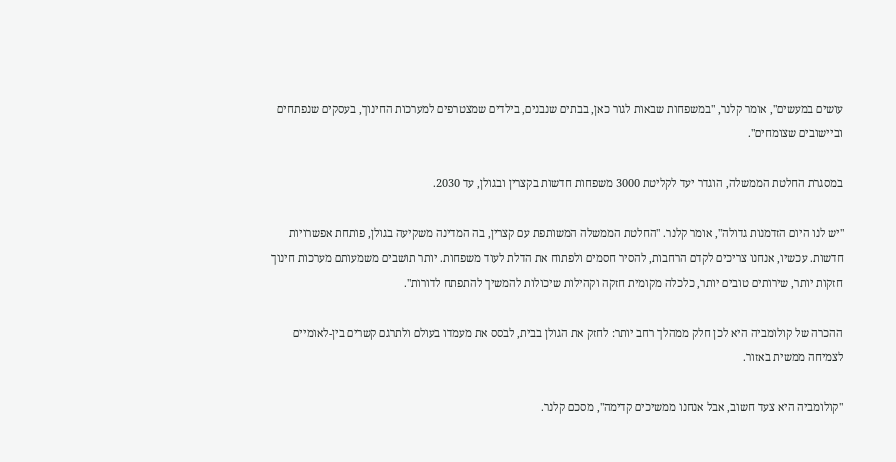עושים במעשים", אומר קלנר, "במשפחות שבאות לגור כאן, בבתים שנבנים, בילדים שמצטרפים למערכות החינוך, בעסקים שנפתחים וביישובים שצומחים".

במסגרת החלטת הממשלה, הוגדר יעד לקליטת 3000 משפחות חדשות בקצרין ובגולן, עד 2030.

"יש לנו היום הזדמנות גדולה", אומר קלנר. "החלטת הממשלה המשותפת עם קצרין, בה המדינה משקיעה בגולן, פותחת אפשרויות חדשות. עכשיו, אנחנו צריכים לקדם הרחבות, להסיר חסמים ולפתוח את הדלת לעוד משפחות. יותר תושבים משמעותם מערכות חינוך חזקות יותר, שירותים טובים יותר, כלכלה מקומית חזקה וקהילות שיכולות להמשיך להתפתח לדורות".

ההכרה של קולומביה היא לכן חלק ממהלך רחב יותר: לחזק את הגולן בבית, לבסס את מעמדו בעולם ולתרגם קשרים בין-לאומיים לצמיחה ממשית באזור.

"קולומביה היא צעד חשוב, אבל אנחנו ממשיכים קדימה", מסכם קלנר.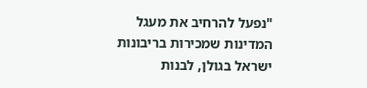"נפעל להרחיב את מעגל המדינות שמכירות בריבונות ישראל בגולן, לבנות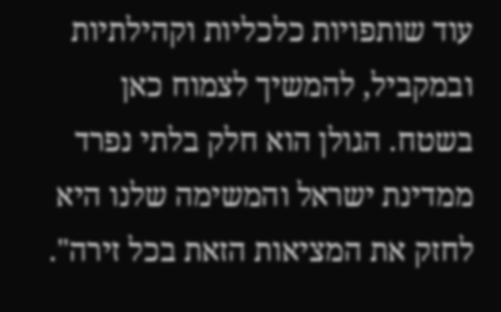עוד שותפויות כלכליות וקהילתיות ובמקביל, להמשיך לצמוח כאן בשטח. הגולן הוא חלק בלתי נפרד ממדינת ישראל והמשימה שלנו היא לחזק את המציאות הזאת בכל זירה".